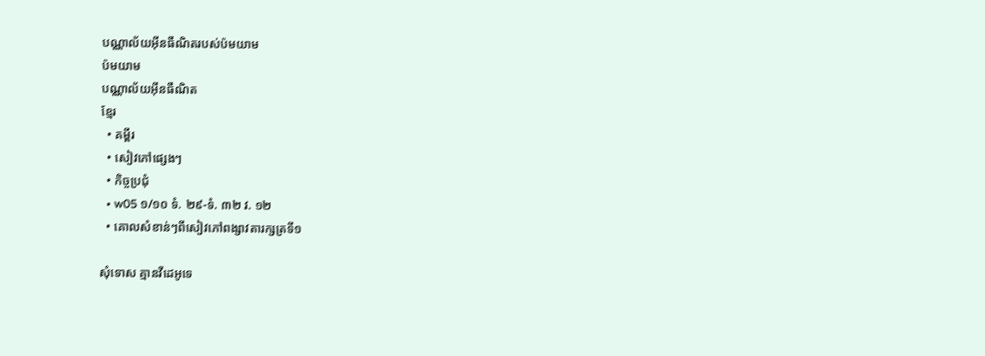បណ្ណាល័យអ៊ីនធឺណិតរបស់ប៉មយាម
ប៉មយាម
បណ្ណាល័យអ៊ីនធឺណិត
ខ្មែរ
  • គម្ពីរ
  • សៀវភៅផ្សេងៗ
  • កិច្ចប្រជុំ
  • w05 ១/១០ ទំ. ២៩-ទំ. ៣២ វ. ១២
  • គោលសំខាន់ៗពីសៀវភៅពង្សាវតារក្សត្រទី១

សុំទោស គ្មានវីដេអូទេ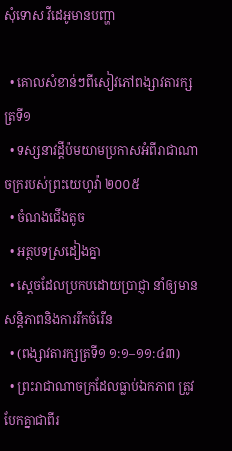សុំទោស វីដេអូមានបញ្ហា

  • គោលសំខាន់ៗពីសៀវភៅពង្សាវតារក្សត្រទី១
  • ទស្សនាវដ្ដីប៉មយាមប្រកាសអំពីរាជាណាចក្ររបស់ព្រះយេហូវ៉ា ២០០៥
  • ចំណងជើងតូច
  • អត្ថបទស្រដៀងគ្នា
  • ស្តេចដែលប្រកបដោយប្រាជ្ញា នាំឲ្យមានសន្ដិភាពនិងការរីកចំរើន
  • (ពង្សាវតារក្សត្រទី១ ១:១–១១:៤៣)
  • ព្រះរាជាណាចក្រដែលធ្លាប់ឯកភាព ត្រូវបែកគ្នាជាពីរ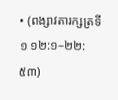• (ពង្សាវតារក្សត្រទី១ ១២:១–២២:៥៣)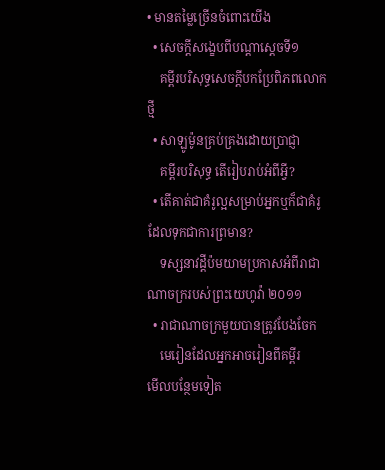• មានតម្លៃច្រើនចំពោះយើង
  • សេចក្ដីសង្ខេបពីបណ្ដាស្ដេចទី១
    គម្ពីរបរិសុទ្ធសេចក្ដីបកប្រែពិភពលោកថ្មី
  • សាឡូម៉ូនគ្រប់គ្រងដោយប្រាជ្ញា
    គម្ពីរបរិសុទ្ធ តើរៀបរាប់អំពីអ្វី?
  • តើគាត់ជាគំរូល្អសម្រាប់អ្នកឬក៏ជាគំរូដែលទុកជាការព្រមាន?
    ទស្សនាវដ្ដីប៉មយាមប្រកាសអំពីរាជាណាចក្ររបស់ព្រះយេហូវ៉ា ២០១១
  • រាជាណាចក្រមួយបានត្រូវបែងចែក
    មេរៀនដែលអ្នកអាចរៀនពីគម្ពីរ
មើលបន្ថែមទៀត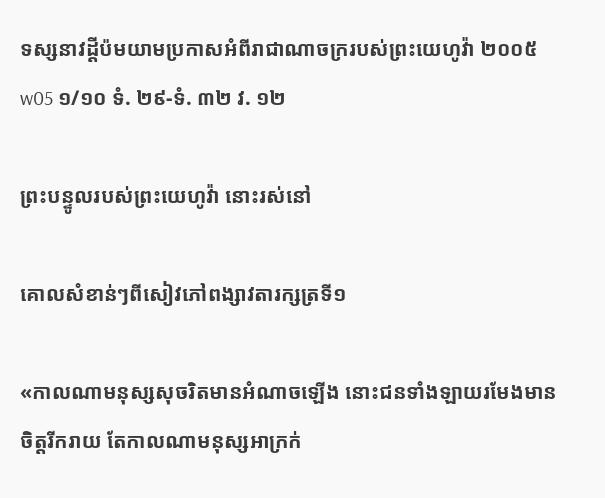ទស្សនាវដ្ដីប៉មយាមប្រកាសអំពីរាជាណាចក្ររបស់ព្រះយេហូវ៉ា ២០០៥
w05 ១/១០ ទំ. ២៩-ទំ. ៣២ វ. ១២

ព្រះបន្ទូលរបស់ព្រះយេហូវ៉ា នោះរស់នៅ

គោលសំខាន់ៗពីសៀវភៅពង្សាវតារក្សត្រទី១

«កាលណាមនុស្សសុចរិតមានអំណាចឡើង នោះជនទាំងឡាយរមែងមានចិត្តរីករាយ តែកាលណាមនុស្សអាក្រក់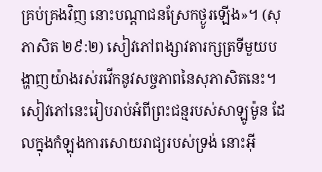គ្រប់គ្រងវិញ នោះបណ្ដាជនស្រែកថ្ងូរឡើង»។ (សុភាសិត ២៩:២) សៀវភៅពង្សាវតារក្សត្រទីមួយបង្ហាញយ៉ាងរស់រវើកនូវសច្ចភាពនៃសុភាសិតនេះ។ សៀវភៅនេះរៀបរាប់អំពីព្រះជន្មរបស់សាឡូម៉ូន ដែលក្នុងកំឡុងការសោយរាជ្យរបស់ទ្រង់ នោះអ៊ី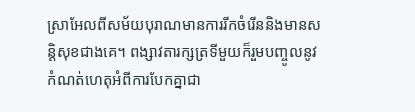ស្រាអែលពីសម័យបុរាណមានការរីកចំរើននិងមានសន្ដិសុខជាងគេ។ ពង្សាវតារក្សត្រទីមួយក៏រួមបញ្ចូលនូវកំណត់ហេតុអំពីការបែកគ្នាជា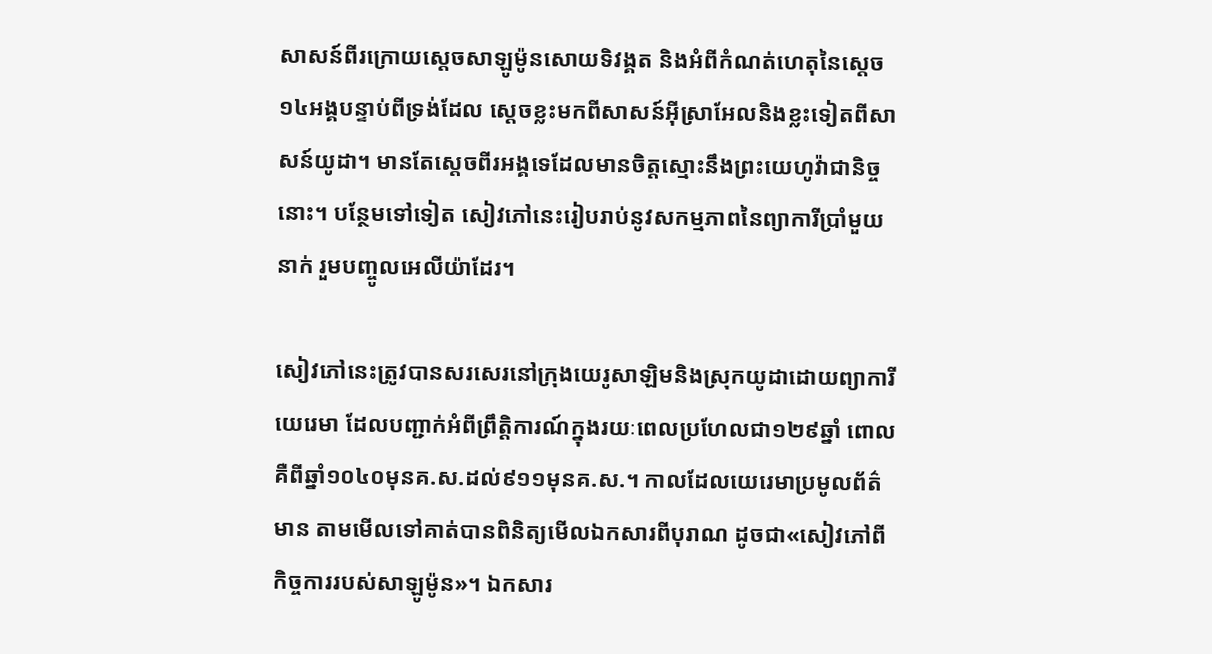សាសន៍ពីរក្រោយស្តេចសាឡូម៉ូនសោយទិវង្គត និងអំពីកំណត់ហេតុនៃស្តេច១៤អង្គបន្ទាប់ពីទ្រង់ដែល ស្តេចខ្លះមកពីសាសន៍អ៊ីស្រាអែលនិងខ្លះទៀតពីសាសន៍យូដា។ មានតែស្តេចពីរអង្គទេដែលមានចិត្តស្មោះនឹងព្រះយេហូវ៉ាជានិច្ចនោះ។ បន្ថែមទៅទៀត សៀវភៅនេះរៀបរាប់នូវសកម្មភាពនៃព្យាការីប្រាំមួយនាក់ រួមបញ្ចូលអេលីយ៉ាដែរ។

សៀវភៅនេះត្រូវបានសរសេរនៅក្រុងយេរូសាឡិមនិងស្រុកយូដាដោយព្យាការីយេរេមា ដែលបញ្ជាក់អំពីព្រឹត្ដិការណ៍ក្នុងរយៈពេលប្រហែលជា១២៩ឆ្នាំ ពោលគឺពីឆ្នាំ១០៤០មុនគ.ស.ដល់៩១១មុនគ.ស.។ កាលដែលយេរេមាប្រមូលព័ត៌មាន តាមមើលទៅគាត់បានពិនិត្យមើលឯកសារពីបុរាណ ដូចជា«សៀវភៅពីកិច្ចការរបស់សាឡូម៉ូន»។ ឯកសារ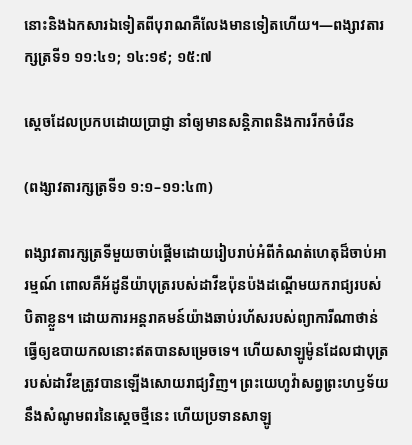នោះនិងឯកសារឯទៀតពីបុរាណគឺលែងមានទៀតហើយ។—ពង្សាវតារក្សត្រទី១ ១១:៤១; ១៤:១៩; ១៥:៧

ស្តេចដែលប្រកបដោយប្រាជ្ញា នាំឲ្យមានសន្ដិភាពនិងការរីកចំរើន

(ពង្សាវតារក្សត្រទី១ ១:១–១១:៤៣)

ពង្សាវតារក្សត្រទីមួយចាប់ផ្ដើមដោយរៀបរាប់អំពីកំណត់ហេតុដ៏ចាប់អារម្មណ៍ ពោលគឺអ័ដូនីយ៉ាបុត្ររបស់ដាវីឌប៉ុនប៉ងដណ្ដើមយករាជ្យរបស់បិតាខ្លួន។ ដោយការអន្តរាគមន៍យ៉ាងឆាប់រហ័សរបស់ព្យាការីណាថាន់ធ្វើឲ្យឧបាយកលនោះឥតបានសម្រេចទេ។ ហើយសាឡូម៉ូនដែលជាបុត្ររបស់ដាវីឌត្រូវបានឡើងសោយរាជ្យវិញ។ ព្រះយេហូវ៉ាសព្វព្រះហឫទ័យនឹងសំណូមពរនៃស្តេចថ្មីនេះ ហើយប្រទានសាឡូ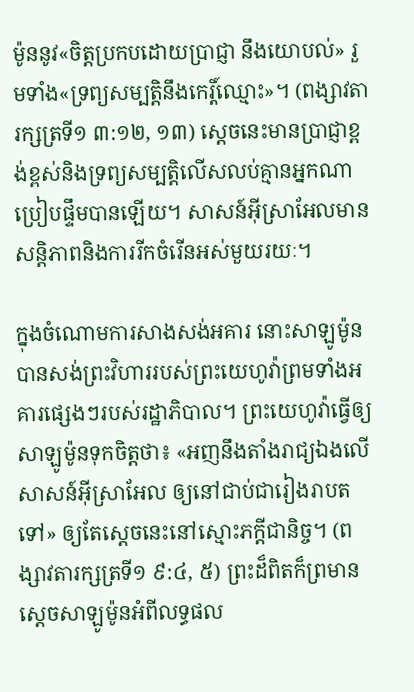ម៉ូននូវ«ចិត្តប្រកបដោយប្រាជ្ញា នឹងយោបល់» រួមទាំង«ទ្រព្យសម្បត្ដិនឹងកេរ្ដិ៍ឈ្មោះ»។ (ពង្សាវតារក្សត្រទី១ ៣:១២, ១៣) ស្តេចនេះមានប្រាជ្ញាខ្ពង់ខ្ពស់និងទ្រព្យសម្បត្ដិលើសលប់គ្មានអ្នកណាប្រៀបផ្ទឹមបានឡើយ។ សាសន៍អ៊ីស្រាអែលមានសន្ដិភាពនិងការរីកចំរើនអស់មួយរយៈ។

ក្នុងចំណោមការសាងសង់អគារ នោះសាឡូម៉ូនបានសង់ព្រះវិហាររបស់ព្រះយេហូវ៉ាព្រមទាំងអគារផ្សេងៗរបស់រដ្ឋាភិបាល។ ព្រះយេហូវ៉ាធ្វើឲ្យសាឡូម៉ូនទុកចិត្តថា៖ «អញនឹងតាំងរាជ្យឯងលើសាសន៍អ៊ីស្រាអែល ឲ្យនៅជាប់ជារៀងរាបតទៅ» ឲ្យតែស្តេចនេះនៅស្មោះភក្ដីជានិច្ច។ (ពង្សាវតារក្សត្រទី១ ៩:៤, ៥) ព្រះដ៏ពិតក៏ព្រមានស្តេចសាឡូម៉ូនអំពីលទ្ធផល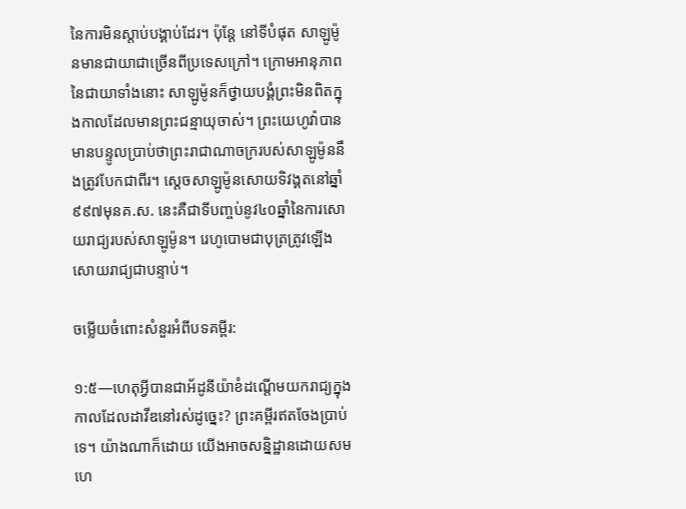នៃការមិនស្ដាប់បង្គាប់ដែរ។ ប៉ុន្តែ នៅទីបំផុត សាឡូម៉ូនមានជាយាជាច្រើនពីប្រទេសក្រៅ។ ក្រោមអានុភាពនៃជាយាទាំងនោះ សាឡូម៉ូនក៏ថ្វាយបង្គំព្រះមិនពិតក្នុងកាលដែលមានព្រះជន្មាយុចាស់។ ព្រះយេហូវ៉ាបានមានបន្ទូលប្រាប់ថាព្រះរាជាណាចក្ររបស់សាឡូម៉ូននឹងត្រូវបែកជាពីរ។ ស្តេចសាឡូម៉ូនសោយទិវង្គតនៅឆ្នាំ៩៩៧មុនគ.ស. នេះគឺជាទីបញ្ចប់នូវ៤០ឆ្នាំនៃការសោយរាជ្យរបស់សាឡូម៉ូន។ រេហូបោមជាបុត្រត្រូវឡើងសោយរាជ្យជាបន្ទាប់។

ចម្លើយចំពោះសំនួរអំពីបទគម្ពីរ:

១:៥—ហេតុអ្វីបានជាអ័ដូនីយ៉ាខំដណ្ដើមយករាជ្យក្នុងកាលដែលដាវីឌនៅរស់ដូច្នេះ? ព្រះគម្ពីរឥតចែងប្រាប់ទេ។ យ៉ាងណាក៏ដោយ យើងអាចសន្និដ្ឋានដោយសមហេ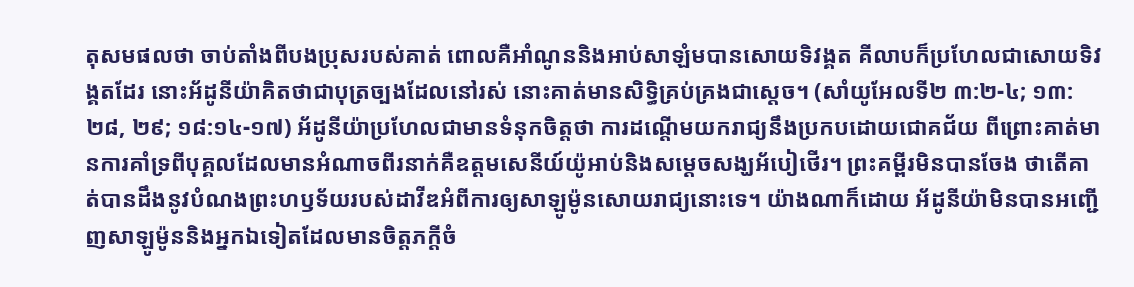តុសមផលថា ចាប់តាំងពីបងប្រុសរបស់គាត់ ពោលគឺអាំណូននិងអាប់សាឡំមបានសោយទិវង្គត គីលាបក៏ប្រហែលជាសោយទិវង្គតដែរ នោះអ័ដូនីយ៉ាគិតថាជាបុត្រច្បងដែលនៅរស់ នោះគាត់មានសិទ្ធិគ្រប់គ្រងជាស្តេច។ (សាំយូអែលទី២ ៣:២-៤; ១៣:២៨, ២៩; ១៨:១៤-១៧) អ័ដូនីយ៉ាប្រហែលជាមានទំនុកចិត្តថា ការដណ្ដើមយករាជ្យនឹងប្រកបដោយជោគជ័យ ពីព្រោះគាត់មានការគាំទ្រពីបុគ្គលដែលមានអំណាចពីរនាក់គឺឧត្តមសេនីយ៍យ៉ូអាប់និងសម្ដេចសង្ឃអ័បៀថើរ។ ព្រះគម្ពីរមិនបានចែង ថាតើគាត់បានដឹងនូវបំណងព្រះហឫទ័យរបស់ដាវីឌអំពីការឲ្យសាឡូម៉ូនសោយរាជ្យនោះទេ។ យ៉ាងណាក៏ដោយ អ័ដូនីយ៉ាមិនបានអញ្ជើញសាឡូម៉ូននិងអ្នកឯទៀតដែលមានចិត្តភក្ដីចំ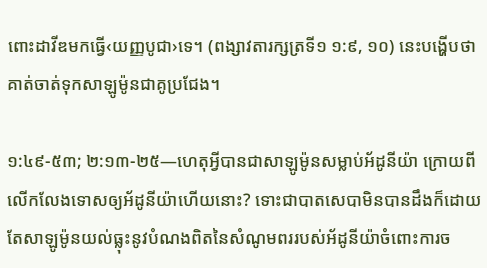ពោះដាវីឌមកធ្វើ‹យញ្ញបូជា›ទេ។ (ពង្សាវតារក្សត្រទី១ ១:៩, ១០) នេះបង្ហើបថា គាត់ចាត់ទុកសាឡូម៉ូនជាគូប្រជែង។

១:៤៩-៥៣; ២:១៣-២៥—ហេតុអ្វីបានជាសាឡូម៉ូនសម្លាប់អ័ដូនីយ៉ា ក្រោយពីលើកលែងទោសឲ្យអ័ដូនីយ៉ាហើយនោះ? ទោះជាបាតសេបាមិនបានដឹងក៏ដោយ តែសាឡូម៉ូនយល់ធ្លុះនូវបំណងពិតនៃសំណូមពររបស់អ័ដូនីយ៉ាចំពោះការច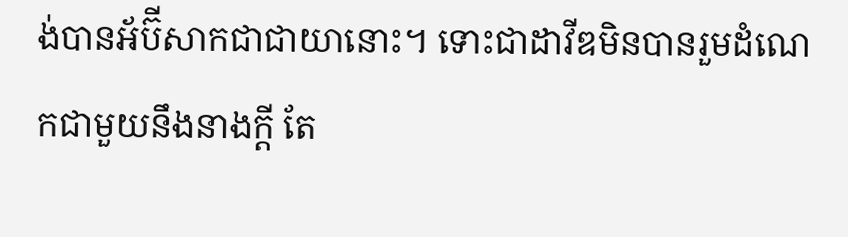ង់បានអ័ប៊ីសាកជាជាយានោះ។ ទោះជាដាវីឌមិនបានរួមដំណេកជាមួយនឹងនាងក្ដី តែ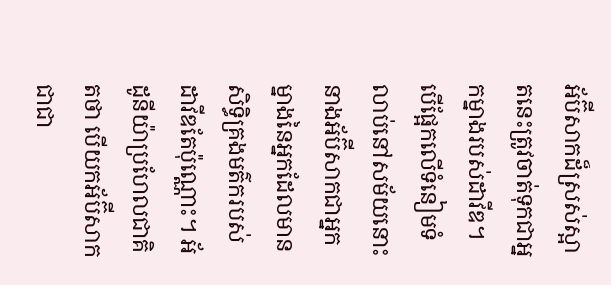អ័ប៊ីសាកដ៏ស្រស់ស្អាតនេះត្រូវចាត់ទុកជាអ្នកម្នាងរបស់ដាវីឌ។ បើផ្អែកលើទំនៀមទំលាប់នៅសម័យនោះ នាងអ័ប៊ីសាកជាអ្នកម្នាងនៃអ្នកដែលមានសិទ្ធិគ្រងមត៌ករបស់ដាវីឌតែប៉ុណ្ណោះ។ អ័ដូនីយ៉ាប្រហែលជាគិតថា បើយកអ័ប៊ីសាកជាជា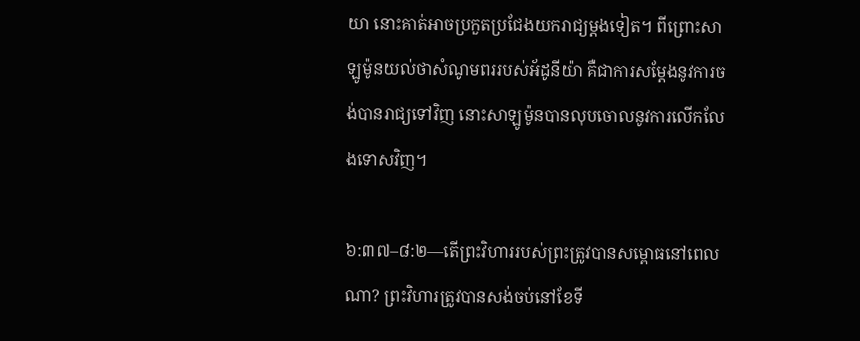យា នោះគាត់អាចប្រកួតប្រជែងយករាជ្យម្ដងទៀត។ ពីព្រោះសាឡូម៉ូនយល់ថាសំណូមពររបស់អ័ដូនីយ៉ា គឺជាការសម្ដែងនូវការចង់បានរាជ្យទៅវិញ នោះសាឡូម៉ូនបានលុបចោលនូវការលើកលែងទោសវិញ។

៦:៣៧–៨:២—តើព្រះវិហាររបស់ព្រះត្រូវបានសម្ពោធនៅពេលណា? ព្រះវិហារត្រូវបានសង់ចប់នៅខែទី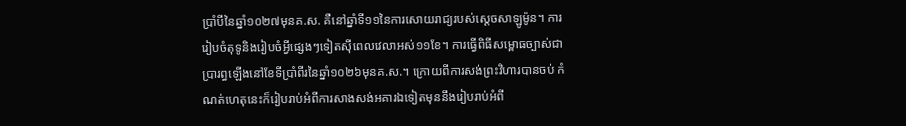ប្រាំបីនៃឆ្នាំ១០២៧មុនគ.ស. គឺនៅឆ្នាំទី១១នៃការសោយរាជ្យរបស់ស្តេចសាឡូម៉ូន។ ការរៀបចំតុទូនិងរៀបចំអ្វីផ្សេងៗទៀតស៊ីពេលវេលាអស់១១ខែ។ ការធ្វើពិធីសម្ពោធច្បាស់ជាប្រារព្ធឡើងនៅខែទីប្រាំពីរនៃឆ្នាំ១០២៦មុនគ.ស.។ ក្រោយពីការសង់ព្រះវិហារបានចប់ កំណត់ហេតុនេះក៏រៀបរាប់អំពីការសាងសង់អគារឯទៀតមុននឹងរៀបរាប់អំពី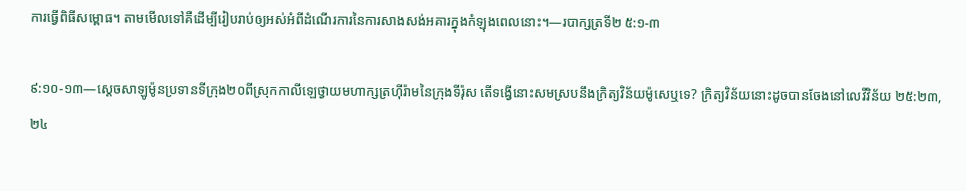ការធ្វើពិធីសម្ពោធ។ តាមមើលទៅគឺដើម្បីរៀបរាប់ឲ្យអស់អំពីដំណើរការនៃការសាងសង់អគារក្នុងកំឡុងពេលនោះ។—របាក្សត្រទី២ ៥:១-៣

៩:១០-១៣—ស្តេចសាឡូម៉ូនប្រទានទីក្រុង២០ពីស្រុកកាលីឡេថ្វាយមហាក្សត្រហ៊ីរ៉ាមនៃក្រុងទីរ៉ុស តើទង្វើនោះសមស្របនឹងក្រិត្យវិន័យម៉ូសេឬទេ? ក្រិត្យវិន័យនោះដូចបានចែងនៅលេវីវិន័យ ២៥:២៣, ២៤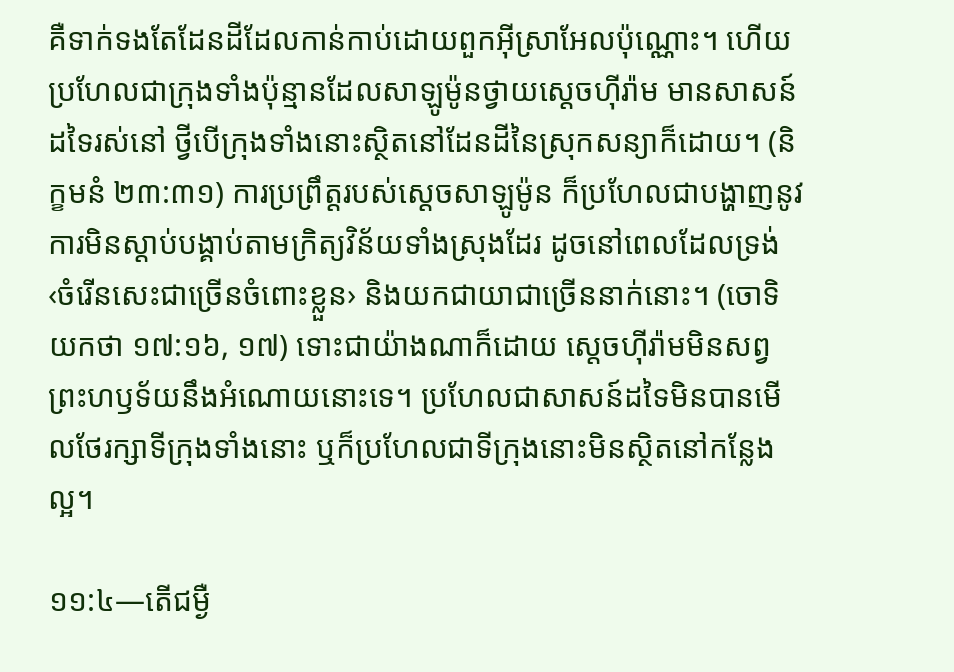គឺទាក់ទងតែដែនដីដែលកាន់កាប់ដោយពួកអ៊ីស្រាអែលប៉ុណ្ណោះ។ ហើយប្រហែលជាក្រុងទាំងប៉ុន្មានដែលសាឡូម៉ូនថ្វាយស្តេចហ៊ីរ៉ាម មានសាសន៍ដទៃរស់នៅ ថ្វីបើក្រុងទាំងនោះស្ថិតនៅដែនដីនៃស្រុកសន្យាក៏ដោយ។ (និក្ខមនំ ២៣:៣១) ការប្រព្រឹត្តរបស់ស្តេចសាឡូម៉ូន ក៏ប្រហែលជាបង្ហាញនូវការមិនស្ដាប់បង្គាប់តាមក្រិត្យវិន័យទាំងស្រុងដែរ ដូចនៅពេលដែលទ្រង់‹ចំរើនសេះជាច្រើនចំពោះខ្លួន› និងយកជាយាជាច្រើននាក់នោះ។ (ចោទិយកថា ១៧:១៦, ១៧) ទោះជាយ៉ាងណាក៏ដោយ ស្តេចហ៊ីរ៉ាមមិនសព្វព្រះហឫទ័យនឹងអំណោយនោះទេ។ ប្រហែលជាសាសន៍ដទៃមិនបានមើលថែរក្សាទីក្រុងទាំងនោះ ឬក៏ប្រហែលជាទីក្រុងនោះមិនស្ថិតនៅកន្លែងល្អ។

១១:៤—តើជម្ងឺ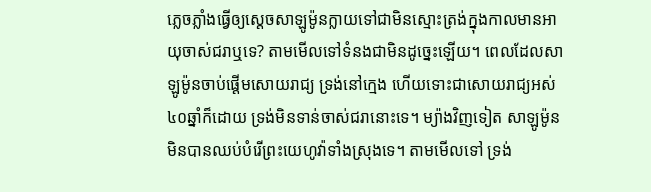ភ្លេចភ្លាំងធ្វើឲ្យស្តេចសាឡូម៉ូនក្លាយទៅជាមិនស្មោះត្រង់ក្នុងកាលមានអាយុចាស់ជរាឬទេ? តាមមើលទៅទំនងជាមិនដូច្នេះឡើយ។ ពេលដែលសាឡូម៉ូនចាប់ផ្ដើមសោយរាជ្យ ទ្រង់នៅក្មេង ហើយទោះជាសោយរាជ្យអស់៤០ឆ្នាំក៏ដោយ ទ្រង់មិនទាន់ចាស់ជរានោះទេ។ ម្យ៉ាងវិញទៀត សាឡូម៉ូនមិនបានឈប់បំរើព្រះយេហូវ៉ាទាំងស្រុងទេ។ តាមមើលទៅ ទ្រង់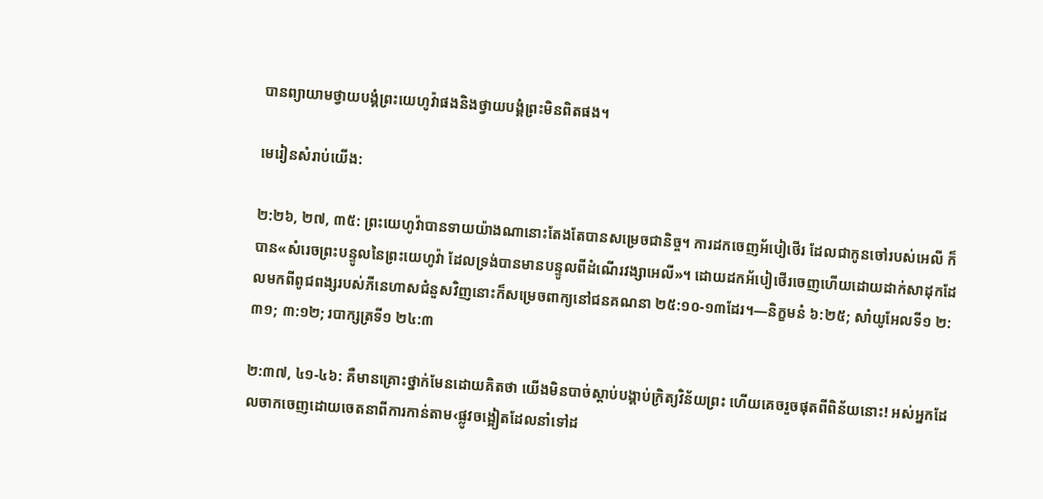បានព្យាយាមថ្វាយបង្គំព្រះយេហូវ៉ាផងនិងថ្វាយបង្គំព្រះមិនពិតផង។

មេរៀនសំរាប់យើង:

២:២៦, ២៧, ៣៥: ព្រះយេហូវ៉ាបានទាយយ៉ាងណានោះតែងតែបានសម្រេចជានិច្ច។ ការដកចេញអ័បៀថើរ ដែលជាកូនចៅរបស់អេលី ក៏បាន«សំរេចព្រះបន្ទូលនៃព្រះយេហូវ៉ា ដែលទ្រង់បានមានបន្ទូលពីដំណើរវង្សាអេលី»។ ដោយដកអ័បៀថើរចេញហើយដោយដាក់សាដុកដែលមកពីពូជពង្សរបស់ភីនេហាសជំនួសវិញនោះក៏សម្រេចពាក្យនៅជនគណនា ២៥:១០-១៣ដែរ។—និក្ខមនំ ៦:២៥; សាំយូអែលទី១ ២:៣១; ៣:១២; របាក្សត្រទី១ ២៤:៣

២:៣៧, ៤១-៤៦: គឺមានគ្រោះថ្នាក់មែនដោយគិតថា យើងមិនបាច់ស្ដាប់បង្គាប់ក្រិត្យវិន័យព្រះ ហើយគេចរួចផុតពីពិន័យនោះ! អស់អ្នកដែលចាកចេញដោយចេតនាពីការកាន់តាម‹ផ្លូវចង្អៀតដែលនាំទៅដ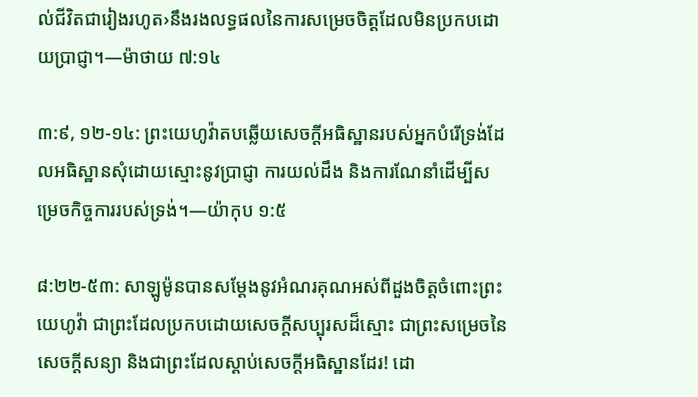ល់ជីវិតជារៀងរហូត›នឹងរងលទ្ធផលនៃការសម្រេចចិត្តដែលមិនប្រកបដោយប្រាជ្ញា។—ម៉ាថាយ ៧:១៤

៣:៩, ១២-១៤: ព្រះយេហូវ៉ាតបឆ្លើយសេចក្ដីអធិស្ឋានរបស់អ្នកបំរើទ្រង់ដែលអធិស្ឋានសុំដោយស្មោះនូវប្រាជ្ញា ការយល់ដឹង និងការណែនាំដើម្បីសម្រេចកិច្ចការរបស់ទ្រង់។—យ៉ាកុប ១:៥

៨:២២-៥៣: សាឡូម៉ូនបានសម្ដែងនូវអំណរគុណអស់ពីដួងចិត្តចំពោះព្រះយេហូវ៉ា ជាព្រះដែលប្រកបដោយសេចក្ដីសប្បុរសដ៏ស្មោះ ជាព្រះសម្រេចនៃសេចក្ដីសន្យា និងជាព្រះដែលស្ដាប់សេចក្ដីអធិស្ឋានដែរ! ដោ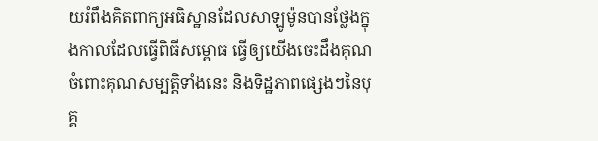យរំពឹងគិតពាក្យអធិស្ឋានដែលសាឡូម៉ូនបានថ្លែងក្នុងកាលដែលធ្វើពិធីសម្ពោធ ធ្វើឲ្យយើងចេះដឹងគុណចំពោះគុណសម្បត្ដិទាំងនេះ និងទិដ្ឋភាពផ្សេងៗនៃបុគ្គ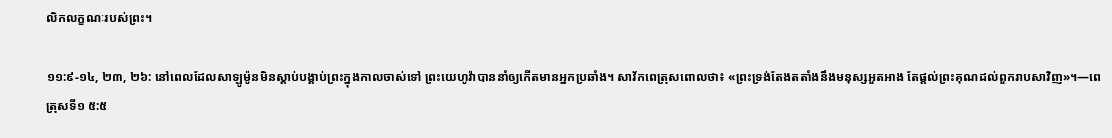លិកលក្ខណៈរបស់ព្រះ។

១១:៩-១៤, ២៣, ២៦: នៅពេលដែលសាឡូម៉ូនមិនស្ដាប់បង្គាប់ព្រះក្នុងកាលចាស់ទៅ ព្រះយេហូវ៉ាបាននាំឲ្យកើតមានអ្នកប្រឆាំង។ សាវ័កពេត្រុសពោលថា៖ «ព្រះទ្រង់តែងតតាំងនឹងមនុស្សអួតអាង តែផ្ដល់ព្រះគុណដល់ពួករាបសាវិញ»។—ពេត្រុសទី១ ៥:៥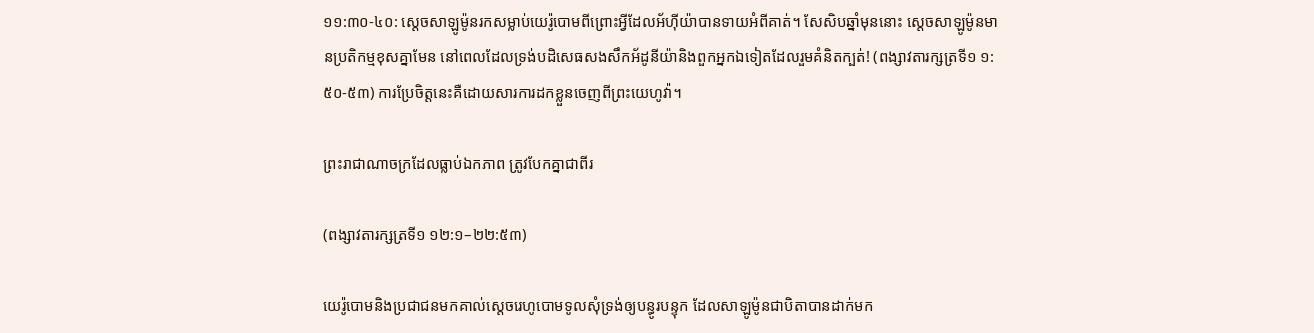១១:៣០-៤០: ស្តេចសាឡូម៉ូនរកសម្លាប់យេរ៉ូបោមពីព្រោះអ្វីដែលអ័ហ៊ីយ៉ាបានទាយអំពីគាត់។ សែសិបឆ្នាំមុននោះ ស្តេចសាឡូម៉ូនមានប្រតិកម្មខុសគ្នាមែន នៅពេលដែលទ្រង់បដិសេធសងសឹកអ័ដូនីយ៉ានិងពួកអ្នកឯទៀតដែលរួមគំនិតក្បត់! (ពង្សាវតារក្សត្រទី១ ១:៥០-៥៣) ការប្រែចិត្តនេះគឺដោយសារការដកខ្លួនចេញពីព្រះយេហូវ៉ា។

ព្រះរាជាណាចក្រដែលធ្លាប់ឯកភាព ត្រូវបែកគ្នាជាពីរ

(ពង្សាវតារក្សត្រទី១ ១២:១–២២:៥៣)

យេរ៉ូបោមនិងប្រជាជនមកគាល់ស្តេចរេហូបោមទូលសុំទ្រង់ឲ្យបន្ធូរបន្ទុក ដែលសាឡូម៉ូនជាបិតាបានដាក់មក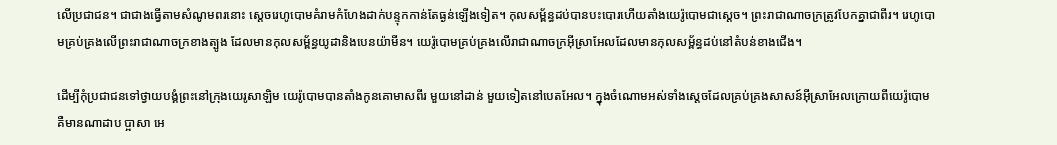លើប្រជាជន។ ជាជាងធ្វើតាមសំណូមពរនោះ ស្តេចរេហូបោមគំរាមកំហែងដាក់បន្ទុកកាន់តែធ្ងន់ឡើងទៀត។ កុលសម្ព័ន្ធដប់បានបះបោរហើយតាំងយេរ៉ូបោមជាស្តេច។ ព្រះរាជាណាចក្រត្រូវបែកគ្នាជាពីរ។ រេហូបោមគ្រប់គ្រងលើព្រះរាជាណាចក្រខាងត្បូង ដែលមានកុលសម្ព័ន្ធយូដានិងបេនយ៉ាមីន។ យេរ៉ូបោមគ្រប់គ្រងលើរាជាណាចក្រអ៊ីស្រាអែលដែលមានកុលសម្ព័ន្ធដប់នៅតំបន់ខាងជើង។

ដើម្បីកុំប្រជាជនទៅថ្វាយបង្គំព្រះនៅក្រុងយេរូសាឡិម យេរ៉ូបោមបានតាំងកូនគោមាសពីរ មួយនៅដាន់ មួយទៀតនៅបេតអែល។ ក្នុងចំណោមអស់ទាំងស្តេចដែលគ្រប់គ្រងសាសន៍អ៊ីស្រាអែលក្រោយពីយេរ៉ូបោម គឺមានណាដាប ប្អាសា អេ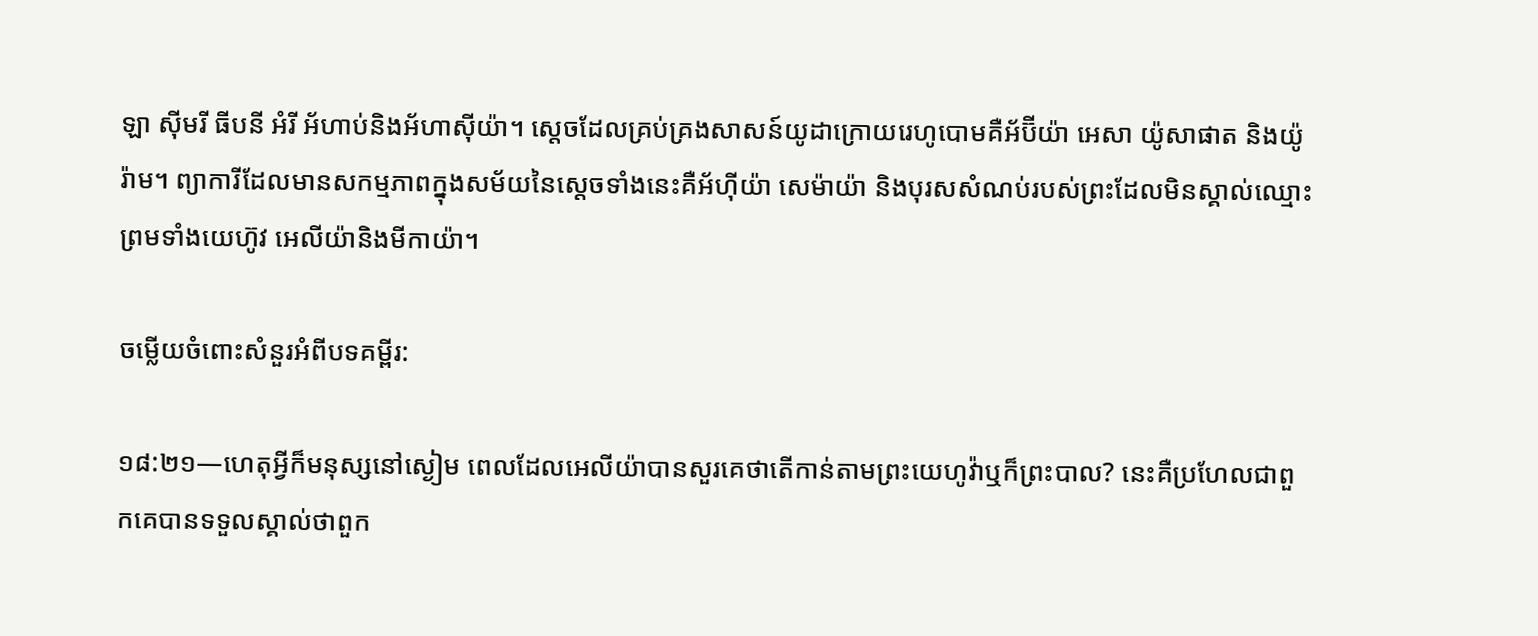ឡា ស៊ីមរី ធីបនី អំរី អ័ហាប់និងអ័ហាស៊ីយ៉ា។ ស្តេចដែលគ្រប់គ្រងសាសន៍យូដាក្រោយរេហូបោមគឺអ័ប៊ីយ៉ា អេសា យ៉ូសាផាត និងយ៉ូរ៉ាម។ ព្យាការីដែលមានសកម្មភាពក្នុងសម័យនៃស្តេចទាំងនេះគឺអ័ហ៊ីយ៉ា សេម៉ាយ៉ា និងបុរសសំណប់របស់ព្រះដែលមិនស្គាល់ឈ្មោះ ព្រមទាំងយេហ៊ូវ អេលីយ៉ានិងមីកាយ៉ា។

ចម្លើយចំពោះសំនួរអំពីបទគម្ពីរ:

១៨:២១—ហេតុអ្វីក៏មនុស្សនៅស្ងៀម ពេលដែលអេលីយ៉ាបានសួរគេថាតើកាន់តាមព្រះយេហូវ៉ាឬក៏ព្រះបាល? នេះគឺប្រហែលជាពួកគេបានទទួលស្គាល់ថាពួក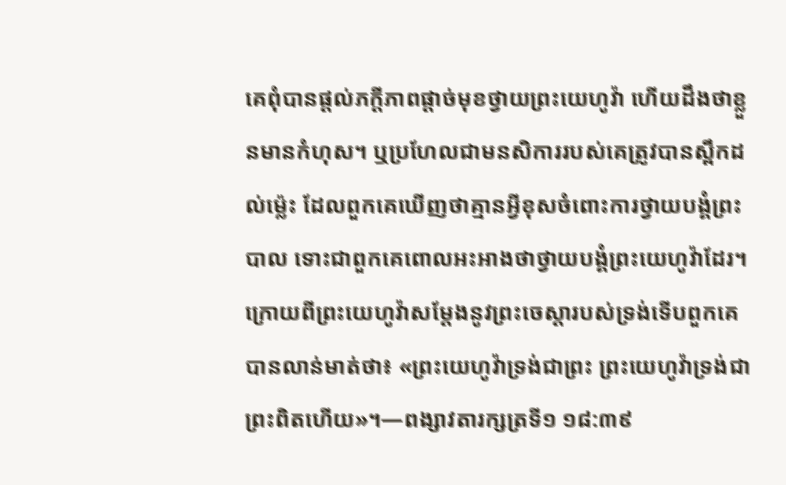គេពុំបានផ្ដល់ភក្ដីភាពផ្ដាច់មុខថ្វាយព្រះយេហូវ៉ា ហើយដឹងថាខ្លួនមានកំហុស។ ឬប្រហែលជាមនសិការរបស់គេត្រូវបានស្ពឹកដល់ម្ល៉េះ ដែលពួកគេឃើញថាគ្មានអ្វីខុសចំពោះការថ្វាយបង្គំព្រះបាល ទោះជាពួកគេពោលអះអាងថាថ្វាយបង្គំព្រះយេហូវ៉ាដែរ។ ក្រោយពីព្រះយេហូវ៉ាសម្ដែងនូវព្រះចេស្ដារបស់ទ្រង់ទើបពួកគេបានលាន់មាត់ថា៖ «ព្រះយេហូវ៉ាទ្រង់ជាព្រះ ព្រះយេហូវ៉ាទ្រង់ជាព្រះពិតហើយ»។—ពង្សាវតារក្សត្រទី១ ១៨:៣៩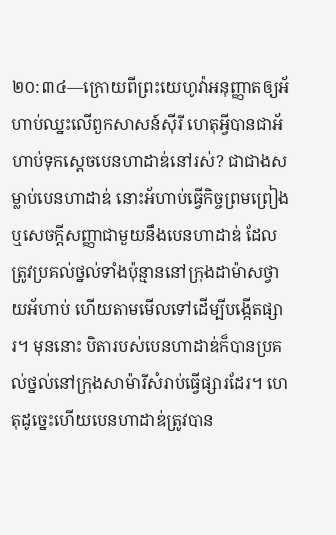២០:៣៤—ក្រោយពីព្រះយេហូវ៉ាអនុញ្ញាតឲ្យអ័ហាប់ឈ្នះលើពួកសាសន៍ស៊ីរី ហេតុអ្វីបានជាអ័ហាប់ទុកស្តេចបេនហាដាឌ់នៅរស់? ជាជាងសម្លាប់បេនហាដាឌ់ នោះអ័ហាប់ធ្វើកិច្ចព្រមព្រៀងឬសេចក្ដីសញ្ញាជាមួយនឹងបេនហាដាឌ់ ដែលត្រូវប្រគល់ថ្នល់ទាំងប៉ុន្មាននៅក្រុងដាម៉ាសថ្វាយអ័ហាប់ ហើយតាមមើលទៅដើម្បីបង្កើតផ្សារ។ មុននោះ បិតារបស់បេនហាដាឌ់ក៏បានប្រគល់ថ្នល់នៅក្រុងសាម៉ារីសំរាប់ធ្វើផ្សារដែរ។ ហេតុដូច្នេះហើយបេនហាដាឌ់ត្រូវបាន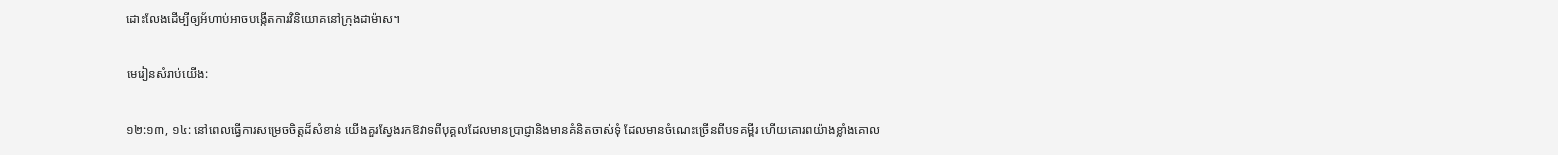ដោះលែងដើម្បីឲ្យអ័ហាប់អាចបង្កើតការវិនិយោគនៅក្រុងដាម៉ាស។

មេរៀនសំរាប់យើង:

១២:១៣, ១៤: នៅពេលធ្វើការសម្រេចចិត្តដ៏សំខាន់ យើងគួរស្វែងរកឱវាទពីបុគ្គលដែលមានប្រាជ្ញានិងមានគំនិតចាស់ទុំ ដែលមានចំណេះច្រើនពីបទគម្ពីរ ហើយគោរពយ៉ាងខ្លាំងគោល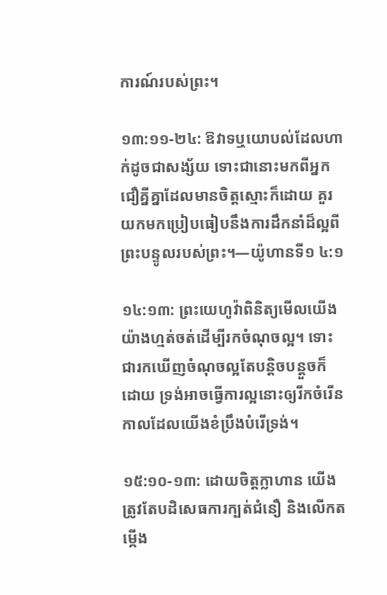ការណ៍របស់ព្រះ។

១៣:១១-២៤: ឱវាទឬយោបល់ដែលហាក់ដូចជាសង្ស័យ ទោះជានោះមកពីអ្នកជឿគ្នីគ្នាដែលមានចិត្តស្មោះក៏ដោយ គួរយកមកប្រៀបធៀបនឹងការដឹកនាំដ៏ល្អពីព្រះបន្ទូលរបស់ព្រះ។—យ៉ូហានទី១ ៤:១

១៤:១៣: ព្រះយេហូវ៉ាពិនិត្យមើលយើងយ៉ាងហ្មត់ចត់ដើម្បីរកចំណុចល្អ។ ទោះជារកឃើញចំណុចល្អតែបន្ដិចបន្តួចក៏ដោយ ទ្រង់អាចធ្វើការល្អនោះឲ្យរីកចំរើន កាលដែលយើងខំប្រឹងបំរើទ្រង់។

១៥:១០-១៣: ដោយចិត្តក្លាហាន យើងត្រូវតែបដិសេធការក្បត់ជំនឿ និងលើកតម្កើង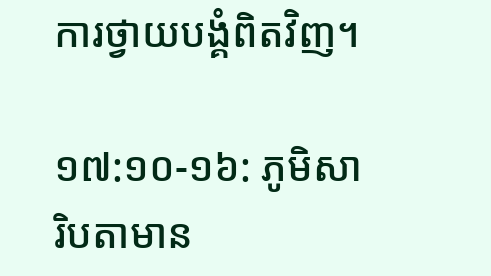ការថ្វាយបង្គំពិតវិញ។

១៧:១០-១៦: ភូមិសារិបតាមាន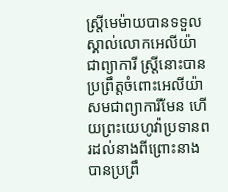ស្ត្រីមេម៉ាយបានទទួលស្គាល់លោកអេលីយ៉ាជាព្យាការី ស្ត្រីនោះបានប្រព្រឹត្តចំពោះអេលីយ៉ាសមជាព្យាការីមែន ហើយព្រះយេហូវ៉ាប្រទានពរដល់នាងពីព្រោះនាងបានប្រព្រឹ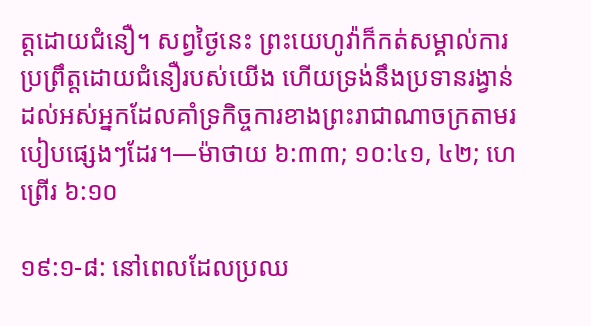ត្តដោយជំនឿ។ សព្វថ្ងៃនេះ ព្រះយេហូវ៉ាក៏កត់សម្គាល់ការប្រព្រឹត្តដោយជំនឿរបស់យើង ហើយទ្រង់នឹងប្រទានរង្វាន់ដល់អស់អ្នកដែលគាំទ្រកិច្ចការខាងព្រះរាជាណាចក្រតាមរបៀបផ្សេងៗដែរ។—ម៉ាថាយ ៦:៣៣; ១០:៤១, ៤២; ហេព្រើរ ៦:១០

១៩:១-៨: នៅពេលដែលប្រឈ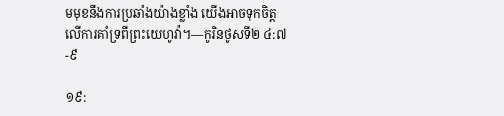មមុខនឹងការប្រឆាំងយ៉ាងខ្លាំង យើងអាចទុកចិត្តលើការគាំទ្រពីព្រះយេហូវ៉ា។—កូរិនថូសទី២ ៤:៧-៩

១៩: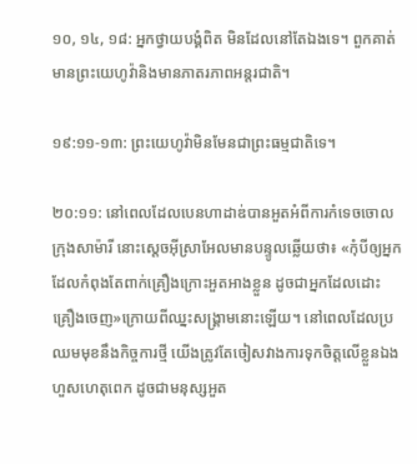១០, ១៤, ១៨: អ្នកថ្វាយបង្គំពិត មិនដែលនៅតែឯងទេ។ ពួកគាត់មានព្រះយេហូវ៉ានិងមានភាតរភាពអន្តរជាតិ។

១៩:១១-១៣: ព្រះយេហូវ៉ាមិនមែនជាព្រះធម្មជាតិទេ។

២០:១១: នៅពេលដែលបេនហាដាឌ់បានអួតអំពីការកំទេចចោលក្រុងសាម៉ារី នោះស្តេចអ៊ីស្រាអែលមានបន្ទូលឆ្លើយថា៖ «កុំបីឲ្យអ្នកដែលកំពុងតែពាក់គ្រឿងក្រោះអួតអាងខ្លួន ដូចជាអ្នកដែលដោះគ្រឿងចេញ»ក្រោយពីឈ្នះសង្គ្រាមនោះឡើយ។ នៅពេលដែលប្រឈមមុខនឹងកិច្ចការថ្មី យើងត្រូវតែចៀសវាងការទុកចិត្តលើខ្លួនឯងហួសហេតុពេក ដូចជាមនុស្សអួត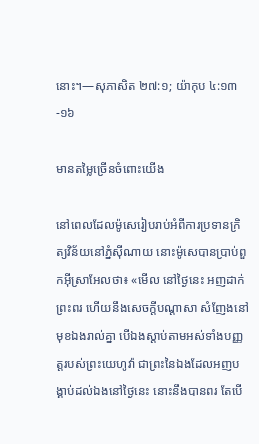នោះ។—សុភាសិត ២៧:១; យ៉ាកុប ៤:១៣-១៦

មានតម្លៃច្រើនចំពោះយើង

នៅពេលដែលម៉ូសេរៀបរាប់អំពីការប្រទានក្រិត្យវិន័យនៅភ្នំស៊ីណាយ នោះម៉ូសេបានប្រាប់ពួកអ៊ីស្រាអែលថា៖ «មើល នៅថ្ងៃនេះ អញដាក់ព្រះពរ ហើយនឹងសេចក្ដីបណ្ដាសា សំញែងនៅមុខឯងរាល់គ្នា បើឯងស្ដាប់តាមអស់ទាំងបញ្ញត្តរបស់ព្រះយេហូវ៉ា ជាព្រះនៃឯងដែលអញបង្គាប់ដល់ឯងនៅថ្ងៃនេះ នោះនឹងបានពរ តែបើ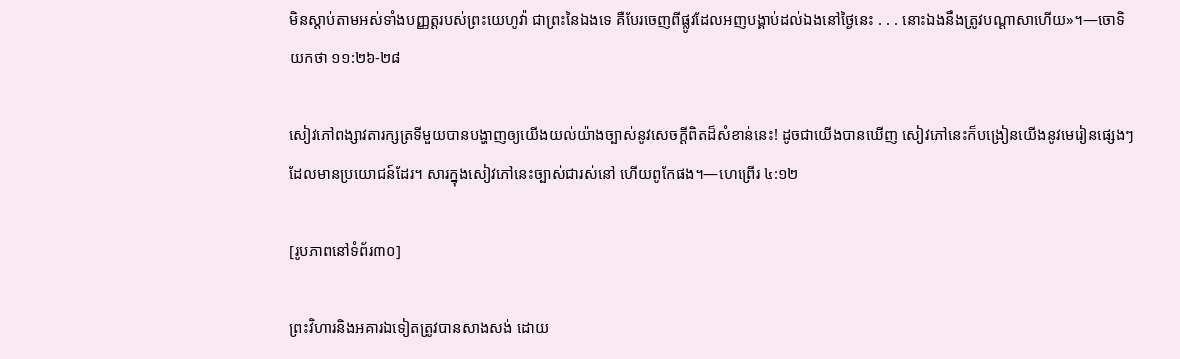មិនស្ដាប់តាមអស់ទាំងបញ្ញត្តរបស់ព្រះយេហូវ៉ា ជាព្រះនៃឯងទេ គឺបែរចេញពីផ្លូវដែលអញបង្គាប់ដល់ឯងនៅថ្ងៃនេះ . . . នោះឯងនឹងត្រូវបណ្ដាសាហើយ»។—ចោទិយកថា ១១:២៦-២៨

សៀវភៅពង្សាវតារក្សត្រទីមួយបានបង្ហាញឲ្យយើងយល់យ៉ាងច្បាស់នូវសេចក្ដីពិតដ៏សំខាន់នេះ! ដូចជាយើងបានឃើញ សៀវភៅនេះក៏បង្រៀនយើងនូវមេរៀនផ្សេងៗដែលមានប្រយោជន៍ដែរ។ សារក្នុងសៀវភៅនេះច្បាស់ជារស់នៅ ហើយពូកែផង។—ហេព្រើរ ៤:១២

[រូបភាពនៅទំព័រ៣០]

ព្រះវិហារនិងអគារឯទៀតត្រូវបានសាងសង់ ដោយ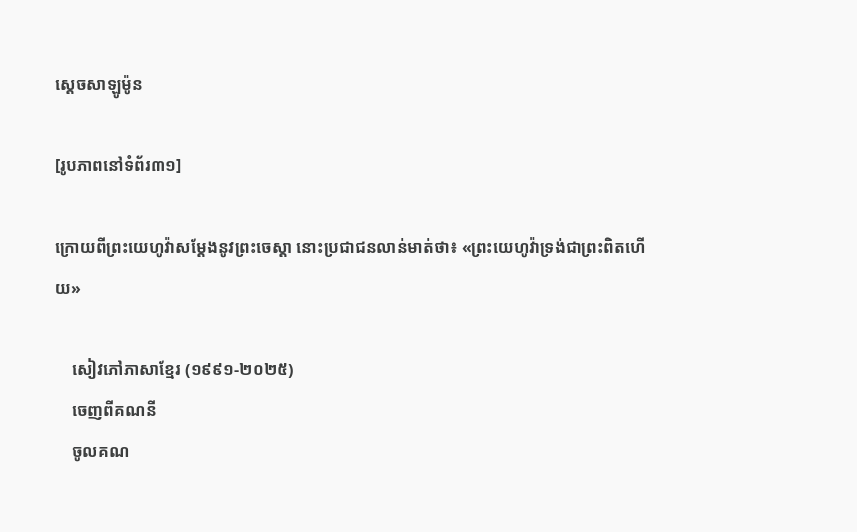ស្តេចសាឡូម៉ូន

[រូបភាពនៅទំព័រ៣១]

ក្រោយពីព្រះយេហូវ៉ាសម្ដែងនូវព្រះចេស្ដា នោះប្រជាជនលាន់មាត់ថា៖ «ព្រះយេហូវ៉ាទ្រង់ជាព្រះពិតហើយ»

    សៀវភៅភាសាខ្មែរ (១៩៩១-២០២៥)
    ចេញពីគណនី
    ចូលគណ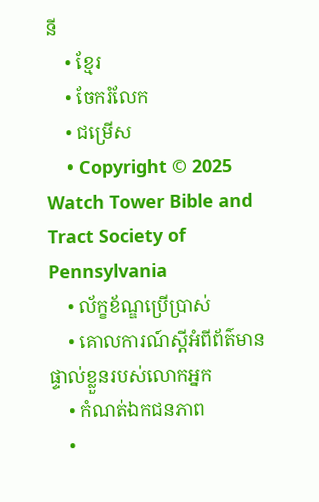នី
    • ខ្មែរ
    • ចែករំលែក
    • ជម្រើស
    • Copyright © 2025 Watch Tower Bible and Tract Society of Pennsylvania
    • ល័ក្ខខ័ណ្ឌប្រើប្រាស់
    • គោលការណ៍ស្ដីអំពីព័ត៌មានផ្ទាល់ខ្លួនរបស់លោកអ្នក
    • កំណត់ឯកជនភាព
    •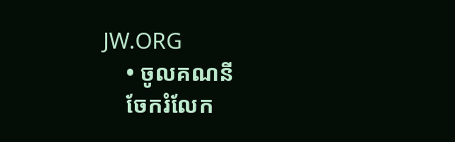JW.ORG
    • ចូលគណនី
    ចែករំលែក